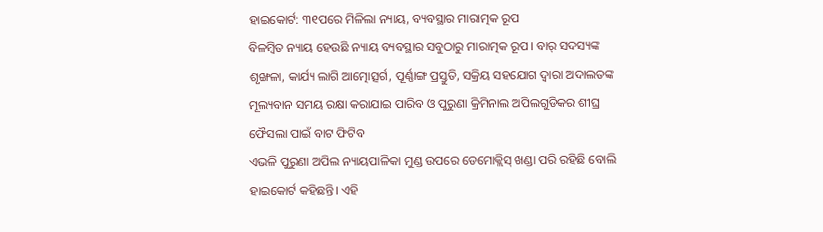ହାଇକୋର୍ଟ: ୩୧ପରେ ମିଳିଲା ନ୍ୟାୟ, ବ୍ୟବସ୍ଥାର ମାରାତ୍ମକ ରୂପ
ବିଳମ୍ବିତ ନ୍ୟାୟ ହେଉଛି ନ୍ୟାୟ ବ୍ୟବସ୍ଥାର ସବୁଠାରୁ ମାରାତ୍ମକ ରୂପ। ବାର୍ ସଦସ୍ୟଙ୍କ ଶୃଙ୍ଖଳା, କାର୍ଯ୍ୟ ଲାଗି ଆତ୍ମୋତ୍ସର୍ଗ, ପୂର୍ଣ୍ଣାଙ୍ଗ ପ୍ରସ୍ତୁତି, ସକ୍ରିୟ ସହଯୋଗ ଦ୍ବାରା ଅଦାଲତଙ୍କ ମୂଲ୍ୟବାନ ସମୟ ରକ୍ଷା କରାଯାଇ ପାରିବ ଓ ପୁରୁଣା କ୍ରିମିନାଲ ଅପିଲଗୁଡିକର ଶୀଘ୍ର ଫୈସଲା ପାଇଁ ବାଟ ଫିଟିବ
ଏଭଳି ପୁରୁଣା ଅପିଲ ନ୍ୟାୟପାଳିକା ମୁଣ୍ଡ ଉପରେ ଡେମୋକ୍ଲିସ୍ ଖଣ୍ଡା ପରି ରହିଛି ବୋଲି ହାଇକୋର୍ଟ କହିଛନ୍ତି। ଏହି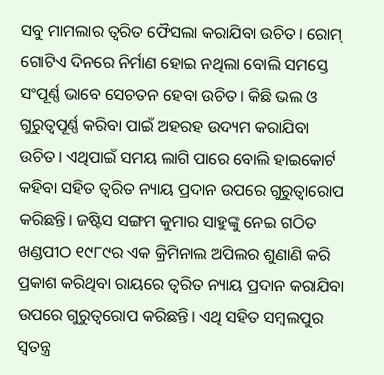ସବୁ ମାମଲାର ତ୍ବରିତ ଫୈସଲା କରାଯିବା ଉଚିତ। ରୋମ୍ ଗୋଟିଏ ଦିନରେ ନିର୍ମାଣ ହୋଇ ନଥିଲା ବୋଲି ସମସ୍ତେ ସଂପୂର୍ଣ୍ଣ ଭାବେ ସେଚତନ ହେବା ଉଚିତ। କିଛି ଭଲ ଓ ଗୁରୁତ୍ବପୂର୍ଣ୍ଣ କରିବା ପାଇଁ ଅହରହ ଉଦ୍ୟମ କରାଯିବା ଉଚିତ। ଏଥିପାଇଁ ସମୟ ଲାଗି ପାରେ ବୋଲି ହାଇକୋର୍ଟ କହିବା ସହିତ ତ୍ବରିତ ନ୍ୟାୟ ପ୍ରଦାନ ଉପରେ ଗୁରୁତ୍ବାରୋପ କରିଛନ୍ତି। ଜଷ୍ଟିସ ସଙ୍ଗମ କୁମାର ସାହୁଙ୍କୁ ନେଇ ଗଠିତ ଖଣ୍ଡପୀଠ ୧୯୮୯ର ଏକ କ୍ରିମିନାଲ ଅପିଲର ଶୁଣାଣି କରି ପ୍ରକାଶ କରିଥିବା ରାୟରେ ତ୍ବରିତ ନ୍ୟାୟ ପ୍ରଦାନ କରାଯିବା ଉପରେ ଗୁରୁତ୍ବରୋପ କରିଛନ୍ତି। ଏଥି ସହିତ ସମ୍ବଲପୁର ସ୍ବତନ୍ତ୍ର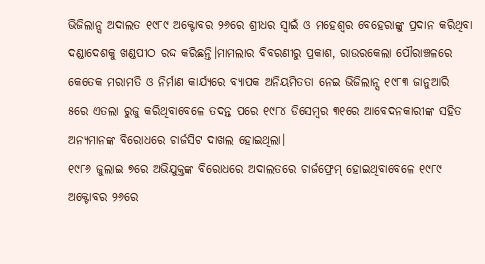ଭିଜିଲାନ୍ସ ଅଦାଲତ ୧୯୮୯ ଅକ୍ଟୋବର ୨୬ରେ ଶ୍ରୀଧର ସ୍ବାଇଁ ଓ ମହେଶ୍ବର ବେହେରାଙ୍କୁ ପ୍ରଦାନ କରିଥିବା ଦଣ୍ଡାଦେଶକୁ ଖଣ୍ଡପୀଠ ରଦ୍ଦ କରିଛନ୍ତି।ମାମଲାର ବିବରଣୀରୁ ପ୍ରକାଶ, ରାଉରକେଲା ପୌରାଞ୍ଚଳରେ କେତେକ ମରାମତି ଓ ନିର୍ମାଣ କାର୍ଯ୍ୟରେ ବ୍ୟାପକ ଅନିୟମିତତା ନେଇ ଭିଜିଲାନ୍ସ ୧୯୮୩ ଜାନୁଆରି ୫ରେ ଏତଲା ରୁଜୁ କରିଥିବାବେଳେ ତଦନ୍ତ ପରେ ୧୯୮୪ ଡିସେମ୍ବର ୩୧ରେ ଆବେଦନକାରୀଙ୍କ ସହିତ ଅନ୍ୟମାନଙ୍କ ବିରୋଧରେ ଚାର୍ଜସିଟ ଦାଖଲ ହୋଇଥିଲା।
୧୯୮୬ ଜୁଲାଇ ୭ରେ ଅଭିଯୁକ୍ତଙ୍କ ବିରୋଧରେ ଅଦାଲତରେ ଚାର୍ଜଫ୍ରେମ୍ ହୋଇଥିବାବେଳେ ୧୯୮୯ ଅକ୍ଟୋବର ୨୬ରେ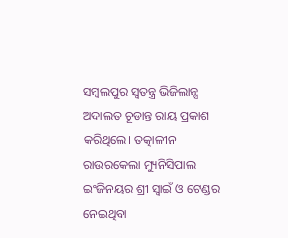ସମ୍ବଲପୁର ସ୍ବତନ୍ତ୍ର ଭିଜିଲାନ୍ସ ଅଦାଲତ ଚୂଡାନ୍ତ ରାୟ ପ୍ରକାଶ କରିଥିଲେ। ତତ୍କାଳୀନ ରାଉରକେଲା ମ୍ୟୁନିସିପାଲ ଇଂଜିନୟର ଶ୍ରୀ ସ୍ବାଇଁ ଓ ଟେଣ୍ଡର ନେଇଥିବା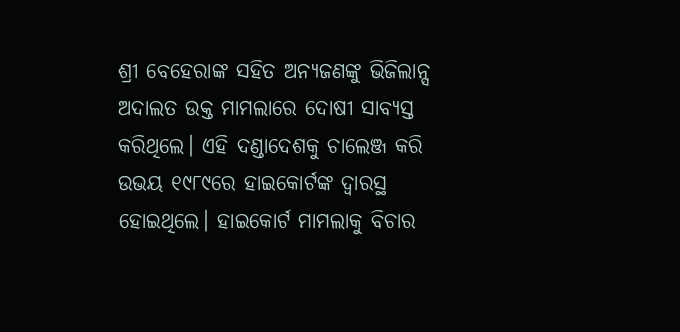ଶ୍ରୀ ବେହେରାଙ୍କ ସହିତ ଅନ୍ୟଜଣଙ୍କୁ ଭିଜିଲାନ୍ସ ଅଦାଲତ ଉକ୍ତ ମାମଲାରେ ଦୋଷୀ ସାବ୍ୟସ୍ତ କରିଥିଲେ। ଏହି ଦଣ୍ଡାଦେଶକୁ ଚାଲେଞ୍ଜ କରି ଉଭୟ ୧୯୮୯ରେ ହାଇକୋର୍ଟଙ୍କ ଦ୍ବାରସ୍ଥ ହୋଇଥିଲେ। ହାଇକୋର୍ଟ ମାମଲାକୁ ବିଚାର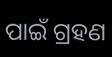ପାଇଁ ଗ୍ରହଣ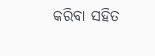କରିବା ସହିତ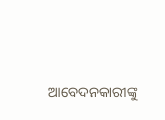ଆବେଦନକାରୀଙ୍କୁ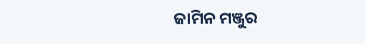ଜାମିନ ମଞ୍ଜୁର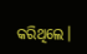କରିଥିଲେ।